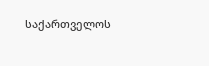საქართველოს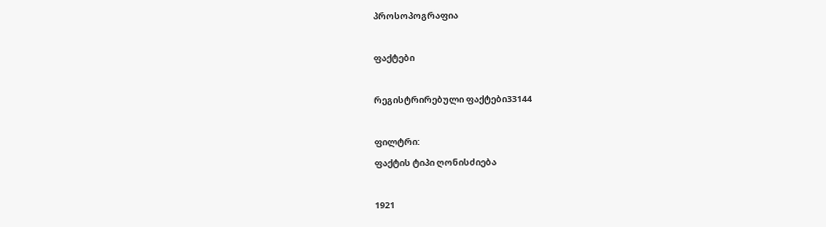პროსოპოგრაფია

ფაქტები

რეგისტრირებული ფაქტები33144

ფილტრი:
ფაქტის ტიპი ღონისძიება

1921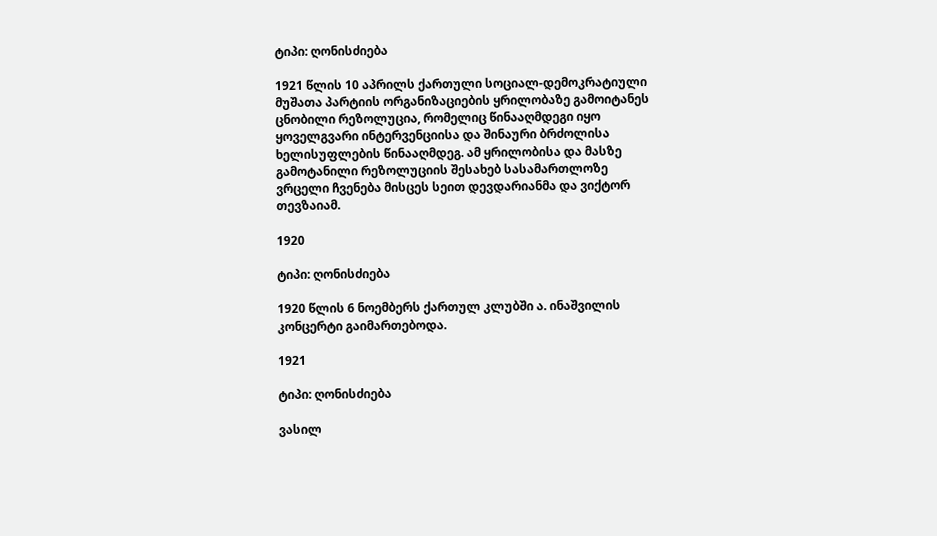ტიპი: ღონისძიება

1921 წლის 10 აპრილს ქართული სოციალ-დემოკრატიული მუშათა პარტიის ორგანიზაციების ყრილობაზე გამოიტანეს ცნობილი რეზოლუცია, რომელიც წინააღმდეგი იყო ყოველგვარი ინტერვენციისა და შინაური ბრძოლისა ხელისუფლების წინააღმდეგ. ამ ყრილობისა და მასზე გამოტანილი რეზოლუციის შესახებ სასამართლოზე ვრცელი ჩვენება მისცეს სეით დევდარიანმა და ვიქტორ თევზაიამ.

1920

ტიპი: ღონისძიება

1920 წლის 6 ნოემბერს ქართულ კლუბში ა. ინაშვილის კონცერტი გაიმართებოდა.

1921

ტიპი: ღონისძიება

ვასილ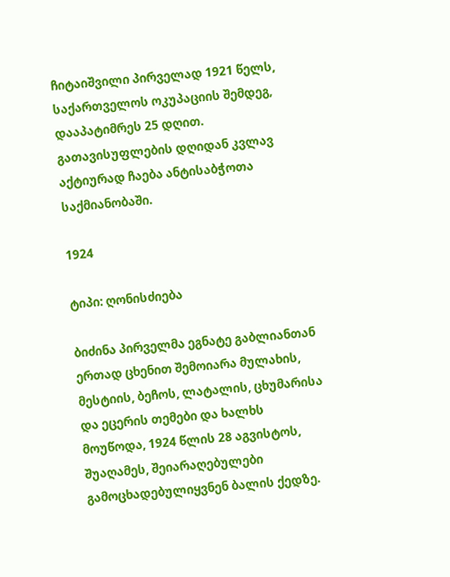ჩიტაიშვილი პირველად 1921 წელს, საქართველოს ოკუპაციის შემდეგ, დააპატიმრეს 25 დღით. გათავისუფლების დღიდან კვლავ აქტიურად ჩაება ანტისაბჭოთა საქმიანობაში.

1924

ტიპი: ღონისძიება

ბიძინა პირველმა ეგნატე გაბლიანთან ერთად ცხენით შემოიარა მულახის, მესტიის, ბეჩოს, ლატალის, ცხუმარისა და ეცერის თემები და ხალხს მოუწოდა, 1924 წლის 28 აგვისტოს, შუაღამეს, შეიარაღებულები გამოცხადებულიყვნენ ბალის ქედზე.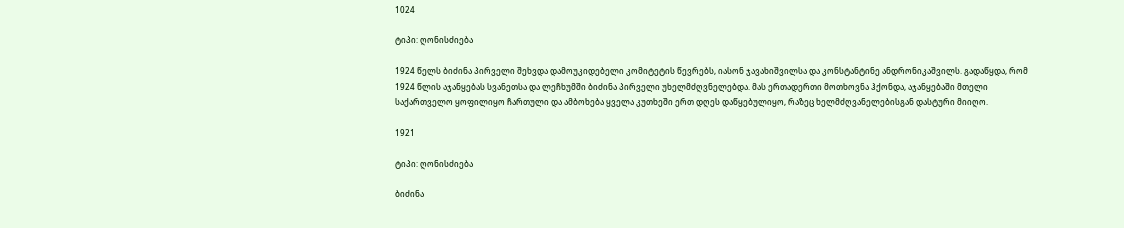1024

ტიპი: ღონისძიება

1924 წელს ბიძინა პირველი შეხვდა დამოუკიდებელი კომიტეტის წევრებს, იასონ ჯავახიშვილსა და კონსტანტინე ანდრონიკაშვილს. გადაწყდა, რომ 1924 წლის აჯანყებას სვანეთსა და ლეჩხუმში ბიძინა პირველი უხელმძღვნელებდა. მას ერთადერთი მოთხოვნა ჰქონდა, აჯანყებაში მთელი საქართველო ყოფილიყო ჩართული და ამბოხება ყველა კუთხეში ერთ დღეს დაწყებულიყო, რაზეც ხელმძღვანელებისგან დასტური მიიღო.

1921

ტიპი: ღონისძიება

ბიძინა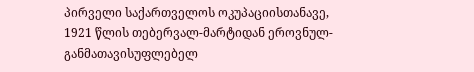პირველი საქართველოს ოკუპაციისთანავე, 1921 წლის თებერვალ-მარტიდან ეროვნულ-განმათავისუფლებელ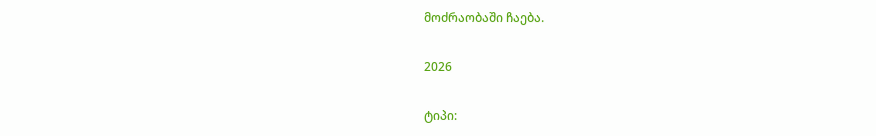მოძრაობაში ჩაება.

2026

ტიპი: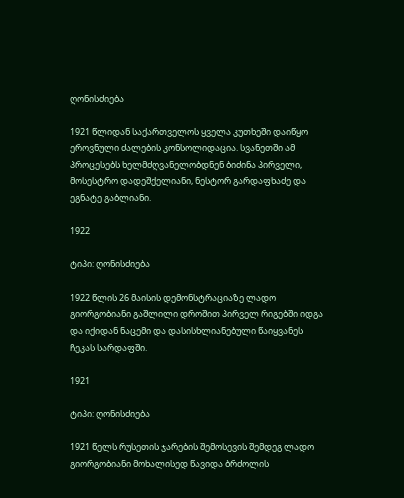ღონისძიება

1921 წლიდან საქართველოს ყველა კუთხეში დაიწყო ეროვნული ძალების კონსოლიდაცია. სვანეთში ამ პროცესებს ხელმძღვანელობდნენ ბიძინა პირველი, მოსესტრო დადეშქელიანი, ნესტორ გარდაფხაძე და ეგნატე გაბლიანი.

1922

ტიპი: ღონისძიება

1922 წლის 26 მაისის დემონსტრაციაზე ლადო გიორგობიანი გაშლილი დროშით პირველ რიგებში იდგა და იქიდან ნაცემი და დასისხლიანებული წაიყვანეს ჩეკას სარდაფში.

1921

ტიპი: ღონისძიება

1921 წელს რუსეთის ჯარების შემოსევის შემდეგ ლადო გიორგობიანი მოხალისედ წავიდა ბრძოლის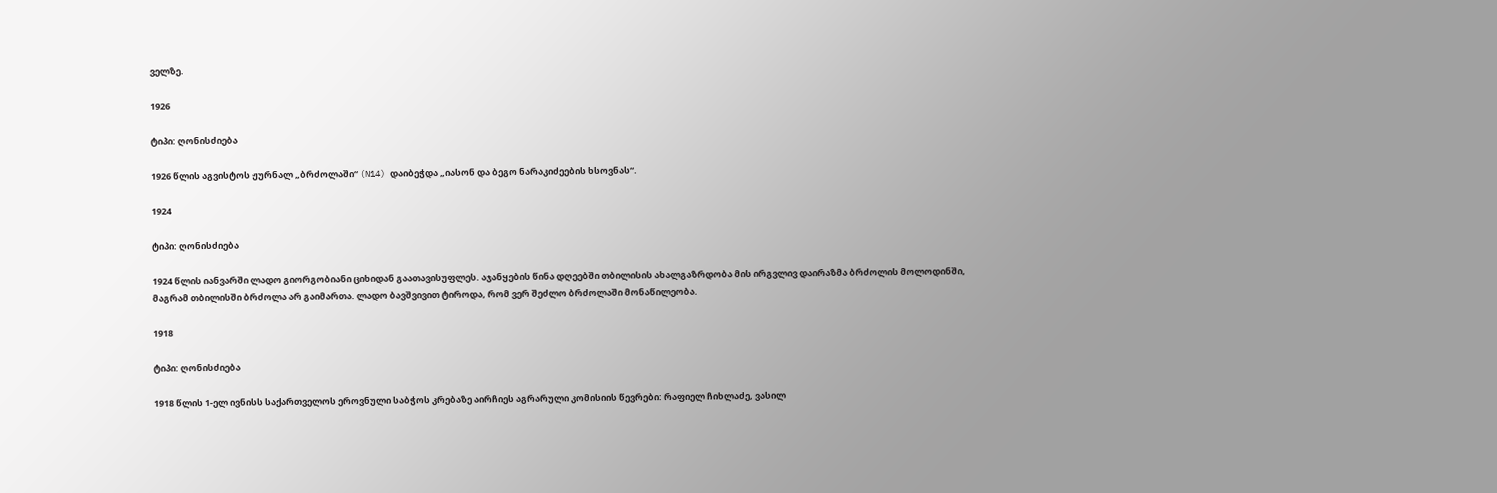ველზე.

1926

ტიპი: ღონისძიება

1926 წლის აგვისტოს ჟურნალ „ბრძოლაში“ (N14) დაიბეჭდა „იასონ და ბეგო ნარაკიძეების ხსოვნას“.

1924

ტიპი: ღონისძიება

1924 წლის იანვარში ლადო გიორგობიანი ციხიდან გაათავისუფლეს. აჯანყების წინა დღეებში თბილისის ახალგაზრდობა მის ირგვლივ დაირაზმა ბრძოლის მოლოდინში, მაგრამ თბილისში ბრძოლა არ გაიმართა. ლადო ბავშვივით ტიროდა, რომ ვერ შეძლო ბრძოლაში მონაწილეობა.

1918

ტიპი: ღონისძიება

1918 წლის 1-ელ ივნისს საქართველოს ეროვნული საბჭოს კრებაზე აირჩიეს აგრარული კომისიის წევრები: რაფიელ ჩიხლაძე, ვასილ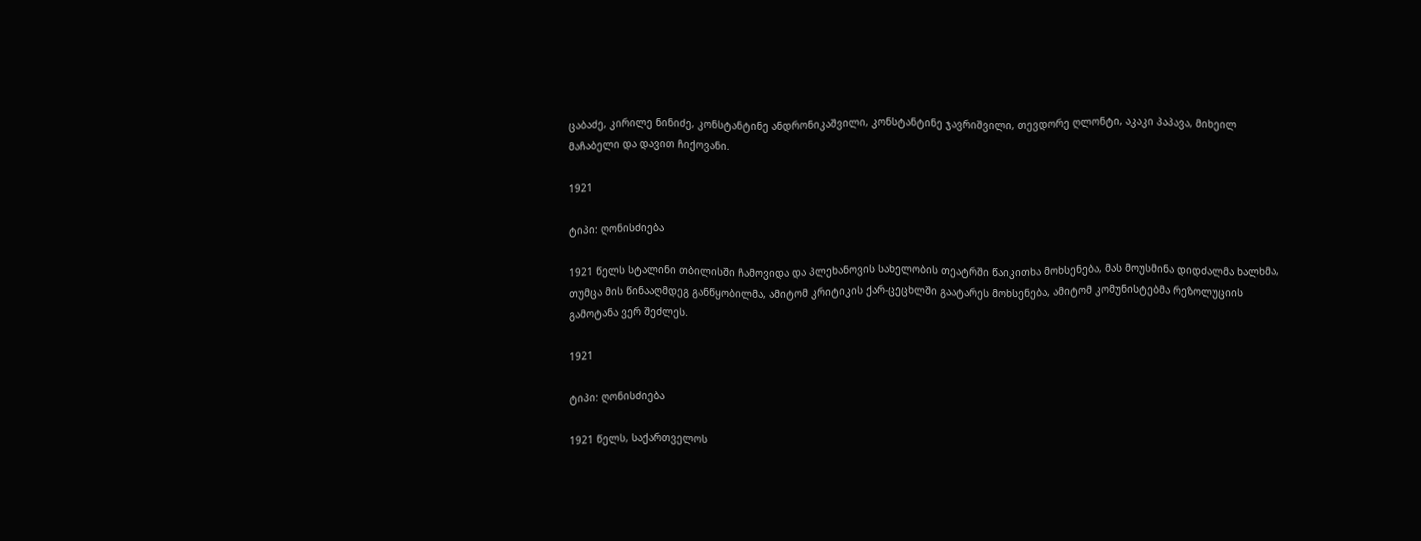ცაბაძე, კირილე ნინიძე, კონსტანტინე ანდრონიკაშვილი, კონსტანტინე ჯავრიშვილი, თევდორე ღლონტი, აკაკი პაპავა, მიხეილ მაჩაბელი და დავით ჩიქოვანი.

1921

ტიპი: ღონისძიება

1921 წელს სტალინი თბილისში ჩამოვიდა და პლეხანოვის სახელობის თეატრში წაიკითხა მოხსენება, მას მოუსმინა დიდძალმა ხალხმა, თუმცა მის წინააღმდეგ განწყობილმა, ამიტომ კრიტიკის ქარ-ცეცხლში გაატარეს მოხსენება, ამიტომ კომუნისტებმა რეზოლუციის გამოტანა ვერ შეძლეს.

1921

ტიპი: ღონისძიება

1921 წელს, საქართველოს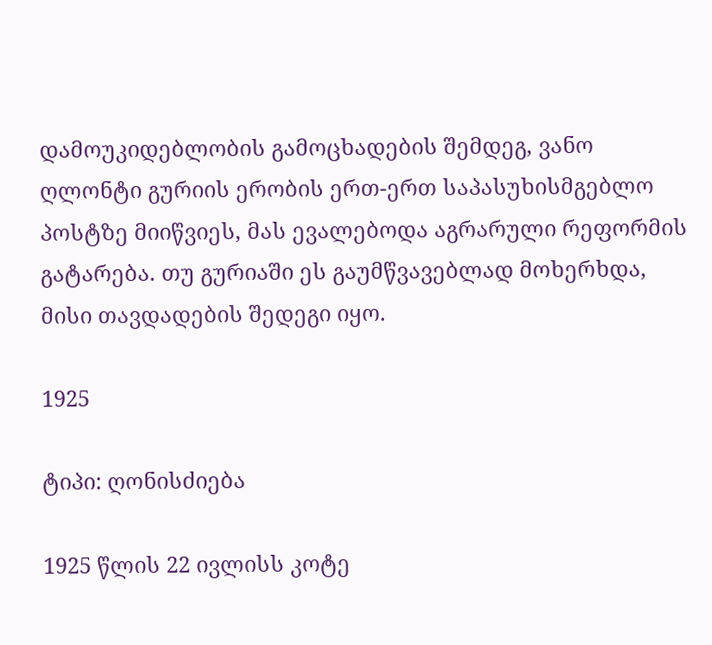დამოუკიდებლობის გამოცხადების შემდეგ, ვანო ღლონტი გურიის ერობის ერთ-ერთ საპასუხისმგებლო პოსტზე მიიწვიეს, მას ევალებოდა აგრარული რეფორმის გატარება. თუ გურიაში ეს გაუმწვავებლად მოხერხდა, მისი თავდადების შედეგი იყო.

1925

ტიპი: ღონისძიება

1925 წლის 22 ივლისს კოტე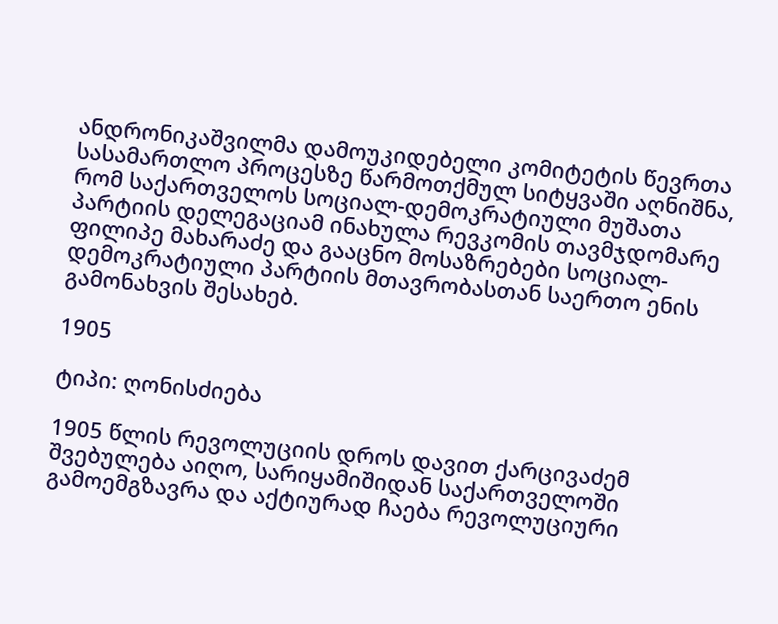ანდრონიკაშვილმა დამოუკიდებელი კომიტეტის წევრთა სასამართლო პროცესზე წარმოთქმულ სიტყვაში აღნიშნა, რომ საქართველოს სოციალ-დემოკრატიული მუშათა პარტიის დელეგაციამ ინახულა რევკომის თავმჯდომარე ფილიპე მახარაძე და გააცნო მოსაზრებები სოციალ-დემოკრატიული პარტიის მთავრობასთან საერთო ენის გამონახვის შესახებ.

1905

ტიპი: ღონისძიება

1905 წლის რევოლუციის დროს დავით ქარცივაძემ შვებულება აიღო, სარიყამიშიდან საქართველოში გამოემგზავრა და აქტიურად ჩაება რევოლუციური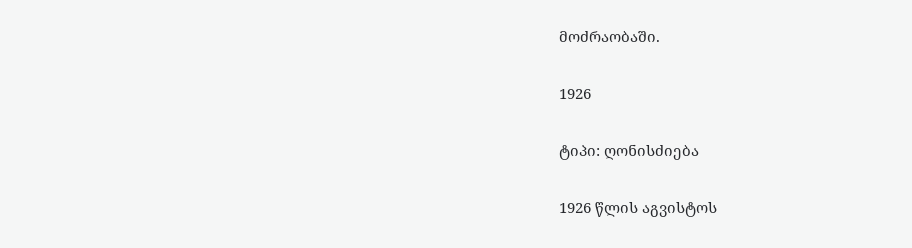მოძრაობაში.

1926

ტიპი: ღონისძიება

1926 წლის აგვისტოს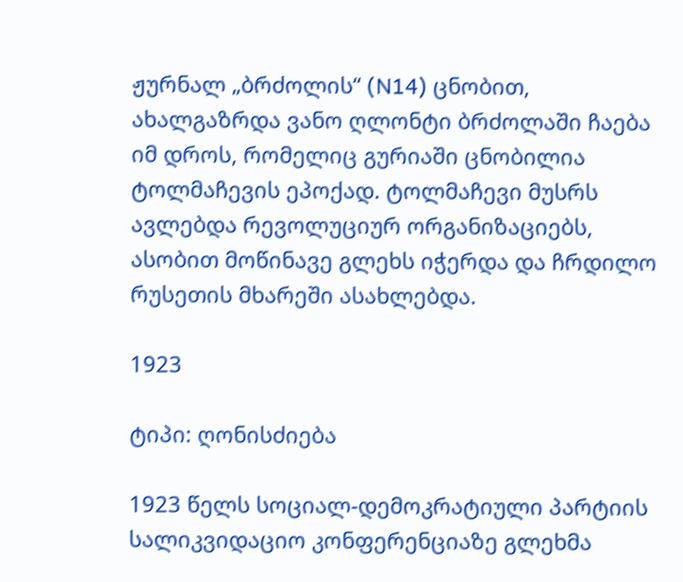ჟურნალ „ბრძოლის“ (N14) ცნობით, ახალგაზრდა ვანო ღლონტი ბრძოლაში ჩაება იმ დროს, რომელიც გურიაში ცნობილია ტოლმაჩევის ეპოქად. ტოლმაჩევი მუსრს ავლებდა რევოლუციურ ორგანიზაციებს, ასობით მოწინავე გლეხს იჭერდა და ჩრდილო რუსეთის მხარეში ასახლებდა.

1923

ტიპი: ღონისძიება

1923 წელს სოციალ-დემოკრატიული პარტიის სალიკვიდაციო კონფერენციაზე გლეხმა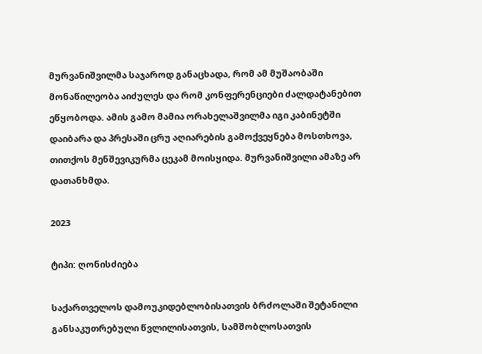მურვანიშვილმა საჯაროდ განაცხადა, რომ ამ მუშაობაში მონაწილეობა აიძულეს და რომ კონფერენციები ძალდატანებით ეწყობოდა. ამის გამო მამია ორახელაშვილმა იგი კაბინეტში დაიბარა და პრესაში ცრუ აღიარების გამოქვეყნება მოსთხოვა, თითქოს მენშევიკურმა ცეკამ მოისყიდა. მურვანიშვილი ამაზე არ დათანხმდა.

2023

ტიპი: ღონისძიება

საქართველოს დამოუკიდებლობისათვის ბრძოლაში შეტანილი განსაკუთრებული წვლილისათვის, სამშობლოსათვის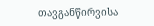თავგანწირვისა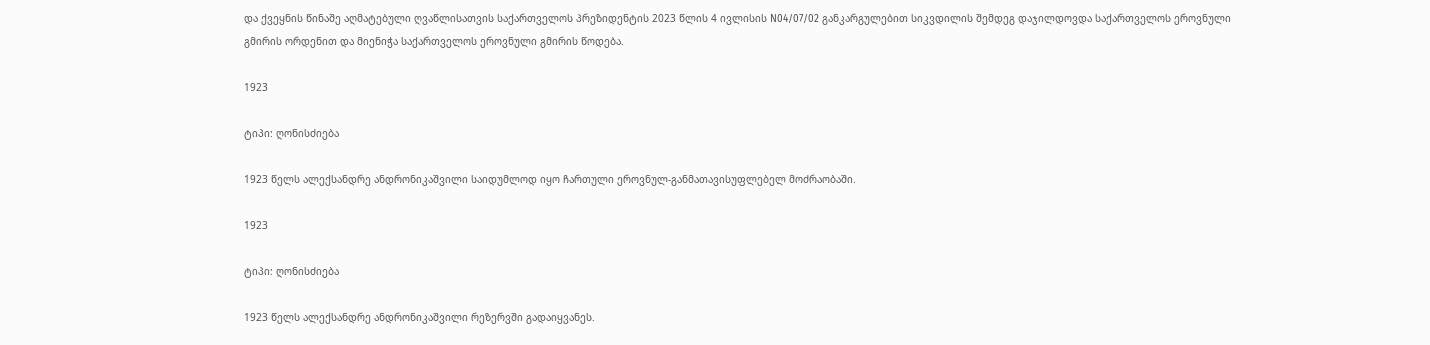და ქვეყნის წინაშე აღმატებული ღვაწლისათვის საქართველოს პრეზიდენტის 2023 წლის 4 ივლისის N04/07/02 განკარგულებით სიკვდილის შემდეგ დაჯილდოვდა საქართველოს ეროვნული გმირის ორდენით და მიენიჭა საქართველოს ეროვნული გმირის წოდება.

1923

ტიპი: ღონისძიება

1923 წელს ალექსანდრე ანდრონიკაშვილი საიდუმლოდ იყო ჩართული ეროვნულ-განმათავისუფლებელ მოძრაობაში.

1923

ტიპი: ღონისძიება

1923 წელს ალექსანდრე ანდრონიკაშვილი რეზერვში გადაიყვანეს.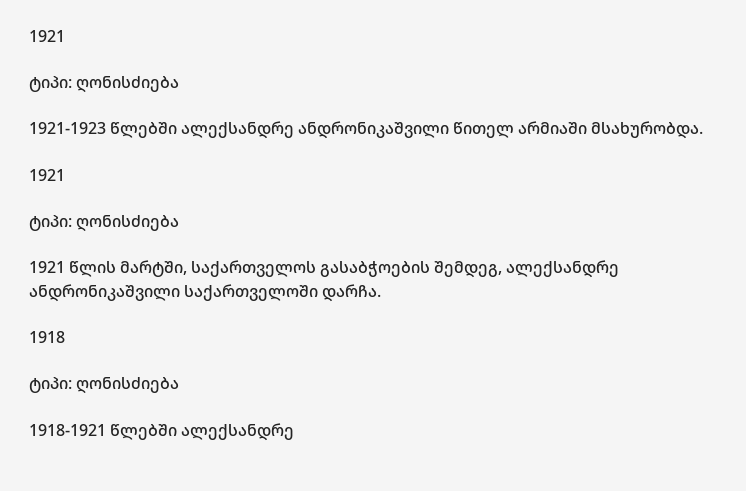1921

ტიპი: ღონისძიება

1921-1923 წლებში ალექსანდრე ანდრონიკაშვილი წითელ არმიაში მსახურობდა.

1921

ტიპი: ღონისძიება

1921 წლის მარტში, საქართველოს გასაბჭოების შემდეგ, ალექსანდრე ანდრონიკაშვილი საქართველოში დარჩა.

1918

ტიპი: ღონისძიება

1918-1921 წლებში ალექსანდრე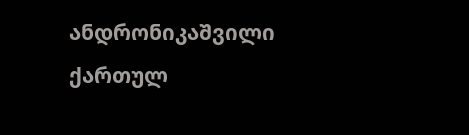ანდრონიკაშვილი ქართულ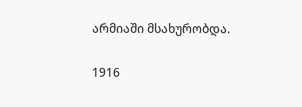არმიაში მსახურობდა.

1916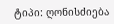ტიპი: ღონისძიება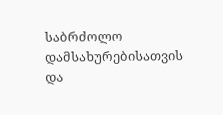საბრძოლო დამსახურებისათვის და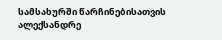სამსახურში წარჩინებისათვის ალექსანდრე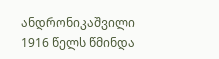ანდრონიკაშვილი 1916 წელს წმინდა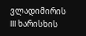ვლადიმირის III ხარისხის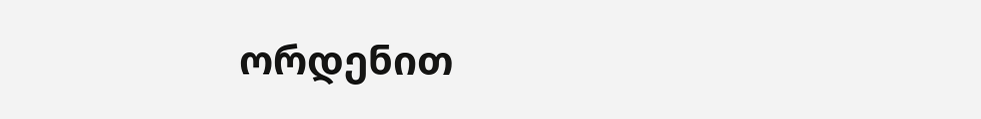ორდენით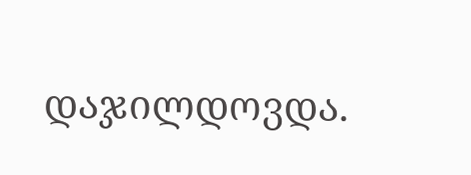დაჯილდოვდა.